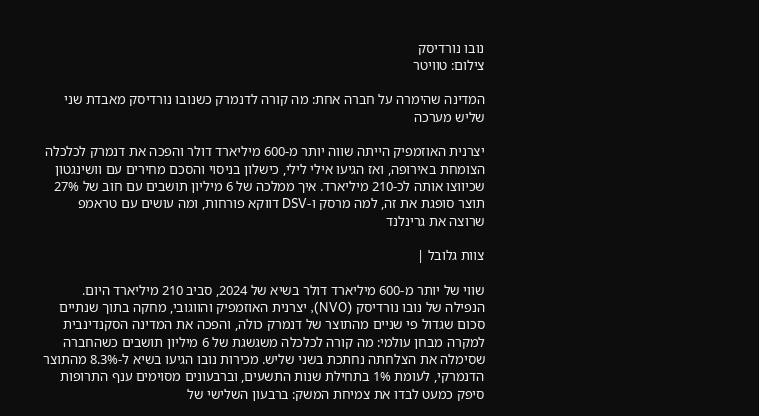נובו נורדיסק
צילום: טוויטר

המדינה שהימרה על חברה אחת: מה קורה לדנמרק כשנובו נורדיסק מאבדת שני שליש מערכה

יצרנית האוזמפיק הייתה שווה יותר מ-600 מיליארד דולר והפכה את דנמרק לכלכלה הצומחת באירופה, ואז הגיעו אילי לילי, כישלון בניסוי והסכם מחירים עם וושינגטון שכיווצו אותה לכ-210 מיליארד. איך ממלכה של 6 מיליון תושבים עם חוב של 27% תוצר סופגת את זה, למה מרסק ו-DSV דווקא פורחות, ומה עושים עם טראמפ שרוצה את גרינלנד

צוות גלובל |

שווי של יותר מ-600 מיליארד דולר בשיא של 2024, סביב 210 מיליארד היום. הנפילה של נובו נורדיסק (NVO), יצרנית האוזמפיק והווגובי, מחקה בתוך שנתיים סכום שגדול פי שניים מהתוצר של דנמרק כולה, והפכה את המדינה הסקנדינבית למקרה מבחן עולמי: מה קורה לכלכלה משגשגת של 6 מיליון תושבים כשהחברה שסימלה את הצלחתה נחתכת בשני שליש. מכירות נובו הגיעו בשיא ל-8.3% מהתוצר הדנמרקי, לעומת 1% בתחילת שנות התשעים, וברבעונים מסוימים ענף התרופות סיפק כמעט לבדו את צמיחת המשק: ברבעון השלישי של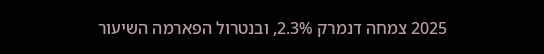2025 צמחה דנמרק 2.3%, ובנטרול הפארמה השיעור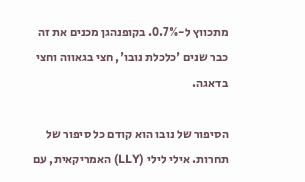מתכווץ ל-0.7%. בקופנהגן מכנים את זה כבר שנים 'כלכלת נובו', חצי בגאווה וחצי בדאגה.

הסיפור של נובו הוא קודם כל סיפור של תחרות. אילי לילי (LLY) האמריקאית, עם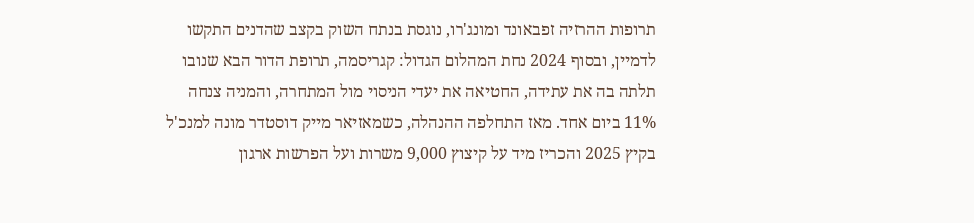תרופות ההרזיה זפבאונד ומונג'רו, נוגסת בנתח השוק בקצב שהדנים התקשו לדמיין, ובסוף 2024 נחת המהלום הגדול: קגריסמה, תרופת הדור הבא שנובו תלתה בה את עתידה, החטיאה את יעדי הניסוי מול המתחרה, והמניה צנחה 11% ביום אחד. מאז התחלפה ההנהלה, כשמאזיאר מייק דוסטדר מונה למנכ'ל בקיץ 2025 והכריז מיד על קיצוץ 9,000 משרות ועל הפרשות ארגון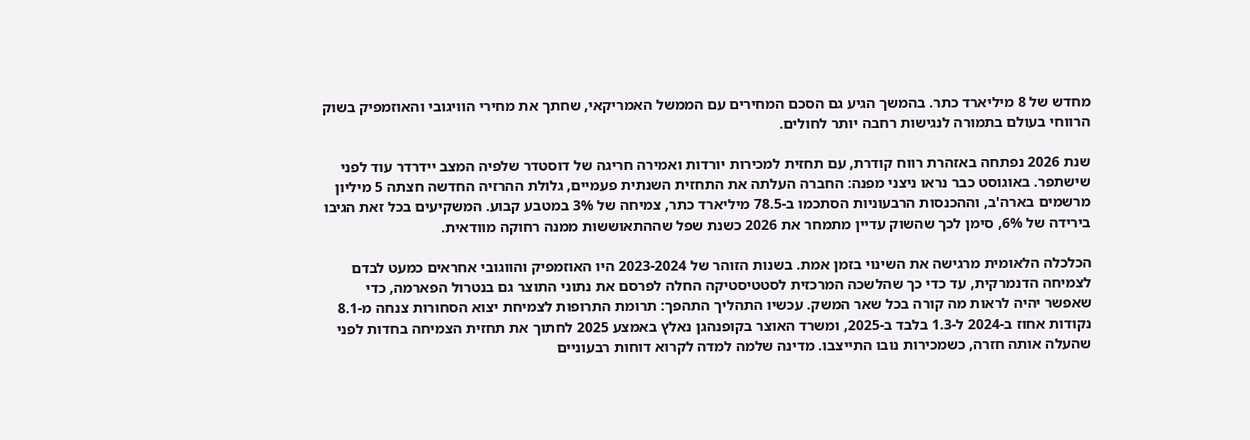מחדש של 8 מיליארד כתר. בהמשך הגיע גם הסכם המחירים עם הממשל האמריקאי, שחתך את מחירי הוויגובי והאוזמפיק בשוק הרווחי בעולם בתמורה לנגישות רחבה יותר לחולים.

שנת 2026 נפתחה באזהרת רווח קודרת, עם תחזית למכירות יורדות ואמירה חריגה של דוסטדר שלפיה המצב יידרדר עוד לפני שישתפר. באוגוסט כבר נראו ניצני מפנה: החברה העלתה את התחזית השנתית פעמיים, גלולת ההרזיה החדשה חצתה 5 מיליון מרשמים בארה'ב, וההכנסות הרבעוניות הסתכמו ב-78.5 מיליארד כתר, צמיחה של 3% במטבע קבוע. המשקיעים בכל זאת הגיבו בירידה של 6%, סימן לכך שהשוק עדיין מתמחר את 2026 כשנת שפל שההתאוששות ממנה רחוקה מוודאית.

הכלכלה הלאומית מרגישה את השינוי בזמן אמת. בשנות הזוהר של 2023-2024 היו האוזמפיק והווגובי אחראים כמעט לבדם לצמיחה הדנמרקית, עד כדי כך שהלשכה המרכזית לסטטיסטיקה החלה לפרסם את נתוני התוצר גם בנטרול הפארמה, כדי שאפשר יהיה לראות מה קורה בכל שאר המשק. עכשיו התהליך התהפך: תרומת התרופות לצמיחת יצוא הסחורות צנחה מ-8.1 נקודות אחוז ב-2024 ל-1.3 בלבד ב-2025, ומשרד האוצר בקופנהגן נאלץ באמצע 2025 לחתוך את תחזית הצמיחה בחדות לפני שהעלה אותה חזרה, כשמכירות נובו התייצבו. מדינה שלמה למדה לקרוא דוחות רבעוניים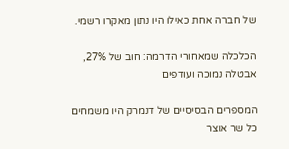של חברה אחת כאילו היו נתון מאקרו רשמי.

הכלכלה שמאחורי הדרמה: חוב של 27%, אבטלה נמוכה ועודפים

המספרים הבסיסיים של דנמרק היו משמחים כל שר אוצר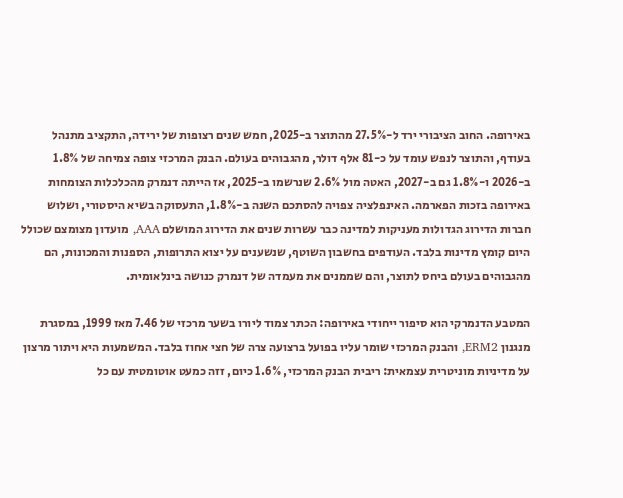באירופה. החוב הציבורי ירד ל-27.5% מהתוצר ב-2025, חמש שנים רצופות של ירידה, התקציב מתנהל בעודף, והתוצר לנפש עומד על כ-81 אלף דולר, מהגבוהים בעולם. הבנק המרכזי צופה צמיחה של 1.8% ב-2026 ו-1.8% גם ב-2027, האטה מול 2.6% שנרשמו ב-2025, אז הייתה דנמרק מהכלכלות הצומחות באירופה בזכות הפארמה. האינפלציה צפויה להסתכם השנה ב-1.8%, התעסוקה בשיא היסטורי, ושלוש חברות הדירוג הגדולות מעניקות למדינה כבר עשרות שנים את הדירוג המושלם AAA, מועדון מצומצם שכולל היום קומץ מדינות בלבד. העודפים בחשבון השוטף, שנשענים על יצוא התרופות, הספנות והמכונות, הם מהגבוהים בעולם ביחס לתוצר, והם שממנים את מעמדה של דנמרק כנושה בינלאומית.

המטבע הדנמרקי הוא סיפור ייחודי באירופה: הכתר צמוד ליורו בשער מרכזי של 7.46 מאז 1999, במסגרת מנגנון ERM2, והבנק המרכזי שומר עליו בפועל ברצועה צרה של חצי אחוז בלבד. המשמעות היא ויתור מרצון על מדיניות מוניטרית עצמאית: ריבית הבנק המרכזי, 1.6% כיום, זזה כמעט אוטומטית עם כל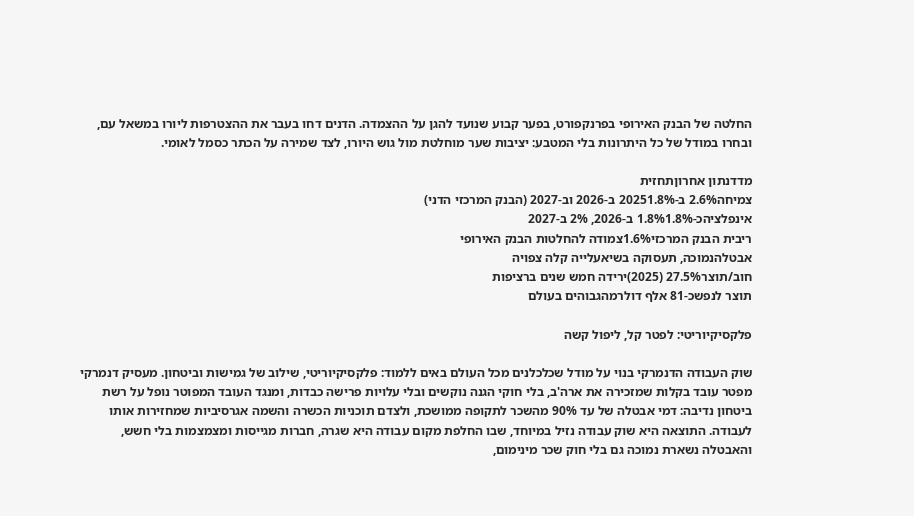החלטה של הבנק האירופי בפרנקפורט, בפער קבוע שנועד להגן על ההצמדה. הדנים דחו בעבר את ההצטרפות ליורו במשאל עם, ובחרו במודל של כל היתרונות בלי המטבע: יציבות שער מוחלטת מול גוש היורו, לצד שמירה על הכתר כסמל לאומי.

מדדנתון אחרוןתחזית
צמיחה2.6% ב-20251.8% ב-2026 וב-2027 (הבנק המרכזי הדני)
אינפלציהכ-1.8%1.8% ב-2026, 2% ב-2027
ריבית הבנק המרכזי1.6%צמודה להחלטות הבנק האירופי
אבטלהנמוכה, תעסוקה בשיאעלייה קלה צפויה
חוב/תוצר27.5% (2025)ירידה חמש שנים ברציפות
תוצר לנפשכ-81 אלף דולרמהגבוהים בעולם

פלקסיקיוריטי: לפטר קל, ליפול קשה

שוק העבודה הדנמרקי בנוי על מודל שכלכלנים מכל העולם באים ללמוד: פלקסיקיוריטי, שילוב של גמישות וביטחון. מעסיק דנמרקי מפטר עובד בקלות שמזכירה את ארה'ב, בלי חוקי הגנה נוקשים ובלי עלויות פרישה כבדות, ומנגד העובד המפוטר נופל על רשת ביטחון נדיבה: דמי אבטלה של עד 90% מהשכר לתקופה ממושכת, ולצדם תוכניות הכשרה והשמה אגרסיביות שמחזירות אותו לעבודה. התוצאה היא שוק עבודה נזיל במיוחד, שבו החלפת מקום עבודה היא שגרה, חברות מגייסות ומצמצמות בלי חשש, והאבטלה נשארת נמוכה גם בלי חוק שכר מינימום,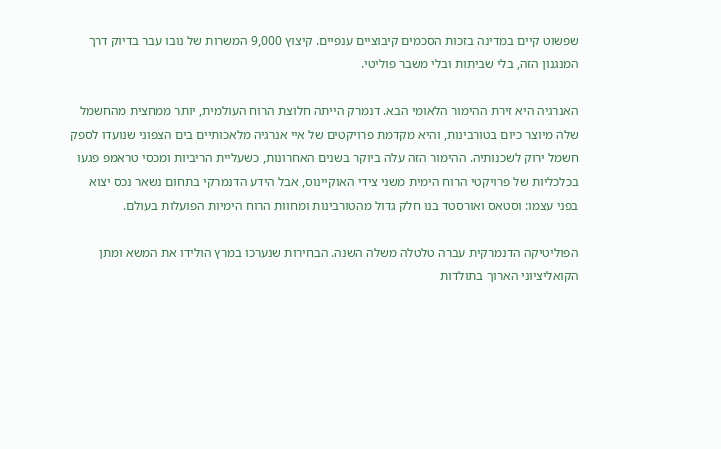שפשוט קיים במדינה בזכות הסכמים קיבוציים ענפיים. קיצוץ 9,000 המשרות של נובו עבר בדיוק דרך המנגנון הזה, בלי שביתות ובלי משבר פוליטי.

האנרגיה היא זירת ההימור הלאומי הבא. דנמרק הייתה חלוצת הרוח העולמית, יותר ממחצית מהחשמל שלה מיוצר כיום בטורבינות, והיא מקדמת פרויקטים של איי אנרגיה מלאכותיים בים הצפוני שנועדו לספק חשמל ירוק לשכנותיה. ההימור הזה עלה ביוקר בשנים האחרונות, כשעליית הריביות ומכסי טראמפ פגעו בכלכליות של פרויקטי הרוח הימית משני צידי האוקיינוס, אבל הידע הדנמרקי בתחום נשאר נכס יצוא בפני עצמו: וסטאס ואורסטד בנו חלק גדול מהטורבינות ומחוות הרוח הימיות הפועלות בעולם.

הפוליטיקה הדנמרקית עברה טלטלה משלה השנה. הבחירות שנערכו במרץ הולידו את המשא ומתן הקואליציוני הארוך בתולדות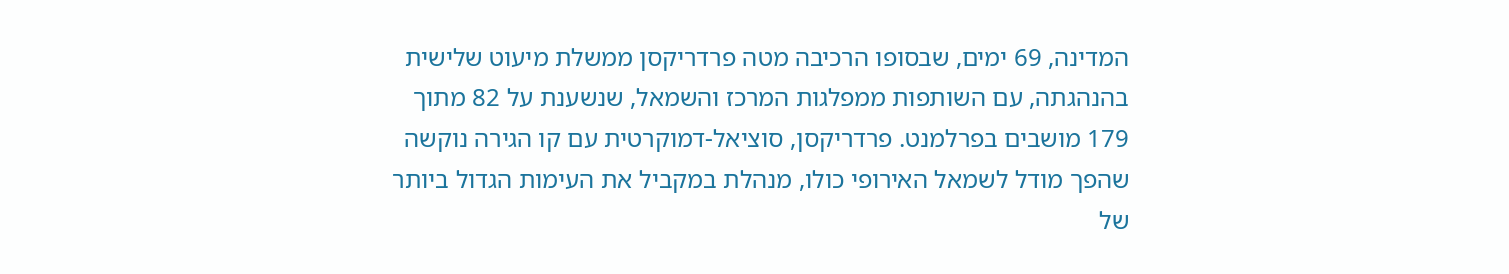המדינה, 69 ימים, שבסופו הרכיבה מטה פרדריקסן ממשלת מיעוט שלישית בהנהגתה, עם השותפות ממפלגות המרכז והשמאל, שנשענת על 82 מתוך 179 מושבים בפרלמנט. פרדריקסן, סוציאל-דמוקרטית עם קו הגירה נוקשה שהפך מודל לשמאל האירופי כולו, מנהלת במקביל את העימות הגדול ביותר של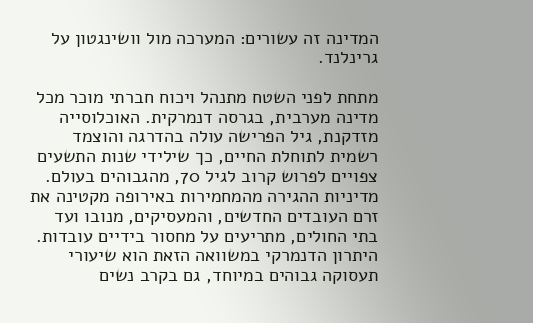המדינה זה עשורים: המערכה מול וושינגטון על גרינלנד.

מתחת לפני השטח מתנהל ויכוח חברתי מוכר מכל מדינה מערבית, בגרסה דנמרקית. האוכלוסייה מזדקנת, גיל הפרישה עולה בהדרגה והוצמד רשמית לתוחלת החיים, כך שילידי שנות התשעים צפויים לפרוש קרוב לגיל 70, מהגבוהים בעולם. מדיניות ההגירה מהמחמירות באירופה מקטינה את זרם העובדים החדשים, והמעסיקים, מנובו ועד בתי החולים, מתריעים על מחסור בידיים עובדות. היתרון הדנמרקי במשוואה הזאת הוא שיעורי תעסוקה גבוהים במיוחד, גם בקרב נשים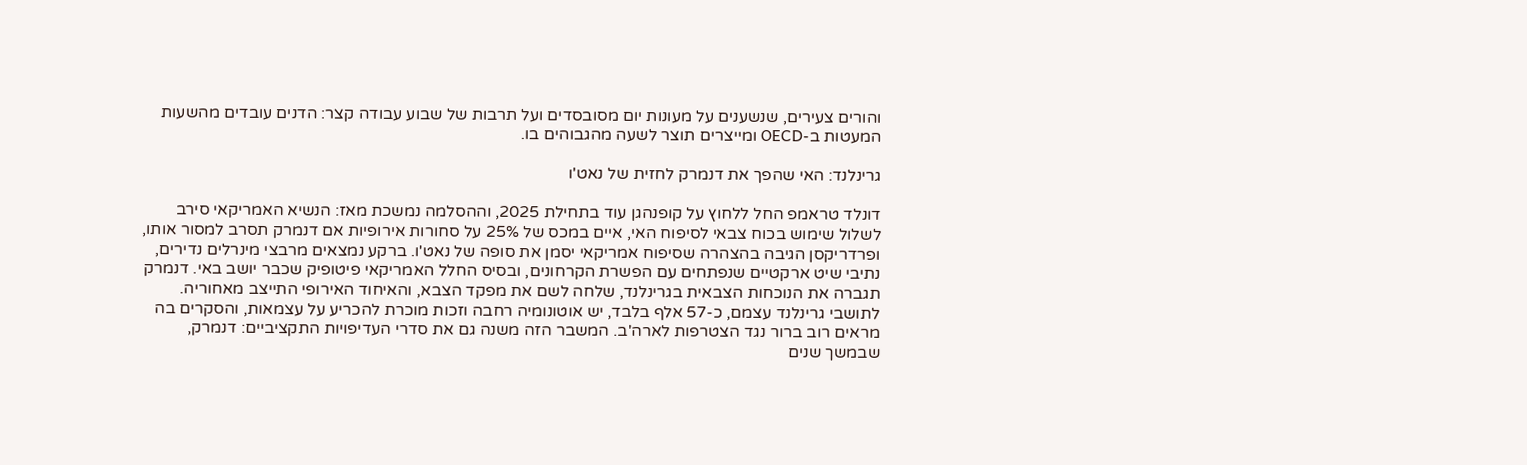והורים צעירים, שנשענים על מעונות יום מסובסדים ועל תרבות של שבוע עבודה קצר: הדנים עובדים מהשעות המעטות ב-OECD ומייצרים תוצר לשעה מהגבוהים בו.

גרינלנד: האי שהפך את דנמרק לחזית של נאט'ו

דונלד טראמפ החל ללחוץ על קופנהגן עוד בתחילת 2025, וההסלמה נמשכת מאז: הנשיא האמריקאי סירב לשלול שימוש בכוח צבאי לסיפוח האי, איים במכס של 25% על סחורות אירופיות אם דנמרק תסרב למסור אותו, ופרדריקסן הגיבה בהצהרה שסיפוח אמריקאי יסמן את סופה של נאט'ו. ברקע נמצאים מרבצי מינרלים נדירים, נתיבי שיט ארקטיים שנפתחים עם הפשרת הקרחונים, ובסיס החלל האמריקאי פיטופיק שכבר יושב באי. דנמרק תגברה את הנוכחות הצבאית בגרינלנד, שלחה לשם את מפקד הצבא, והאיחוד האירופי התייצב מאחוריה. לתושבי גרינלנד עצמם, כ-57 אלף בלבד, יש אוטונומיה רחבה וזכות מוכרת להכריע על עצמאות, והסקרים בה מראים רוב ברור נגד הצטרפות לארה'ב. המשבר הזה משנה גם את סדרי העדיפויות התקציביים: דנמרק, שבמשך שנים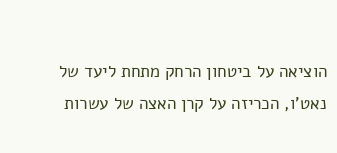הוציאה על ביטחון הרחק מתחת ליעד של נאט'ו, הכריזה על קרן האצה של עשרות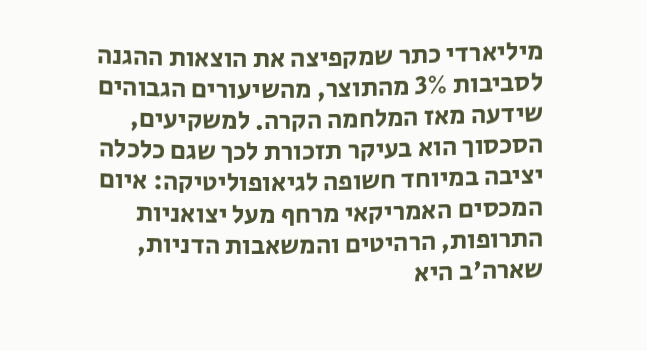מיליארדי כתר שמקפיצה את הוצאות ההגנה לסביבות 3% מהתוצר, מהשיעורים הגבוהים שידעה מאז המלחמה הקרה. למשקיעים, הסכסוך הוא בעיקר תזכורת לכך שגם כלכלה יציבה במיוחד חשופה לגיאופוליטיקה: איום המכסים האמריקאי מרחף מעל יצואניות התרופות, הרהיטים והמשאבות הדניות, שארה'ב היא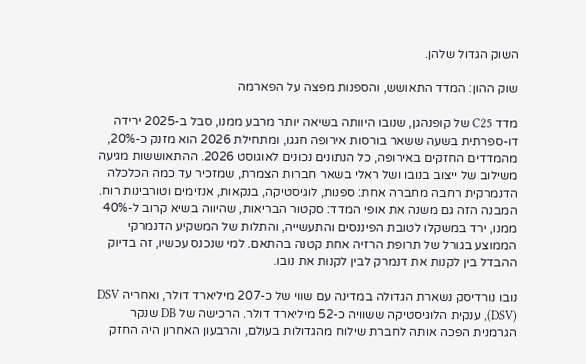השוק הגדול שלהן.

שוק ההון: המדד התאושש, והספנות מפצה על הפארמה

מדד C25 של קופנהגן, שנובו היוותה בשיאה יותר מרבע ממנו, סבל ב-2025 ירידה דו-ספרתית בשעה ששאר בורסות אירופה חגגו, ומתחילת 2026 הוא מזנק כ-20%, מהמדדים החזקים באירופה, כל הנתונים נכונים לאוגוסט 2026. ההתאוששות מגיעה משילוב של ייצוב בנובו ושל ראלי בשאר חברות הצמרת, שמזכיר עד כמה הכלכלה הדנמרקית רחבה מחברה אחת: ספנות, לוגיסטיקה, בנקאות, אנזימים וטורבינות רוח. המבנה הזה גם משנה את אופי המדד: סקטור הבריאות, שהיווה בשיא קרוב ל-40% ממנו, ירד במשקלו לטובת הפיננסים והתעשייה, והתלות של המשקיע הדנמרקי הממוצע בגורל של תרופת הרזיה אחת קטנה בהתאם. למי שנכנס עכשיו, זה בדיוק ההבדל בין לקנות את דנמרק לבין לקנות את נובו.

נובו נורדיסק נשארת הגדולה במדינה עם שווי של כ-207 מיליארד דולר, ואחריה DSV (DSV), ענקית הלוגיסטיקה ששוויה כ-52 מיליארד דולר. הרכישה של DB שנקר הגרמנית הפכה אותה לחברת שילוח מהגדולות בעולם, והרבעון האחרון היה החזק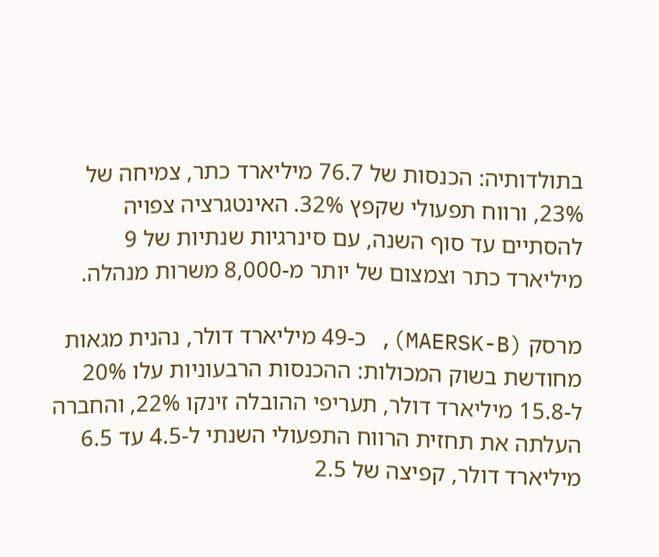בתולדותיה: הכנסות של 76.7 מיליארד כתר, צמיחה של 23%, ורווח תפעולי שקפץ 32%. האינטגרציה צפויה להסתיים עד סוף השנה, עם סינרגיות שנתיות של 9 מיליארד כתר וצמצום של יותר מ-8,000 משרות מנהלה.

מרסק (MAERSK-B), כ-49 מיליארד דולר, נהנית מגאות מחודשת בשוק המכולות: ההכנסות הרבעוניות עלו 20% ל-15.8 מיליארד דולר, תעריפי ההובלה זינקו 22%, והחברה העלתה את תחזית הרווח התפעולי השנתי ל-4.5 עד 6.5 מיליארד דולר, קפיצה של 2.5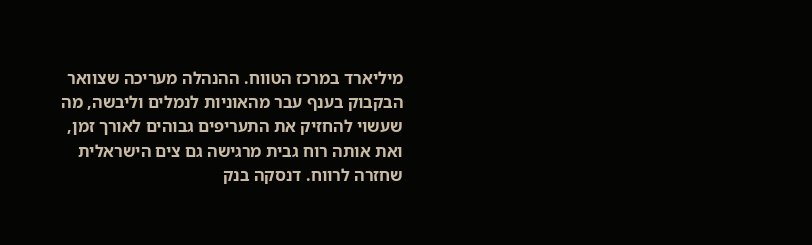מיליארד במרכז הטווח. ההנהלה מעריכה שצוואר הבקבוק בענף עבר מהאוניות לנמלים וליבשה, מה שעשוי להחזיק את התעריפים גבוהים לאורך זמן, ואת אותה רוח גבית מרגישה גם צים הישראלית שחזרה לרווח. דנסקה בנק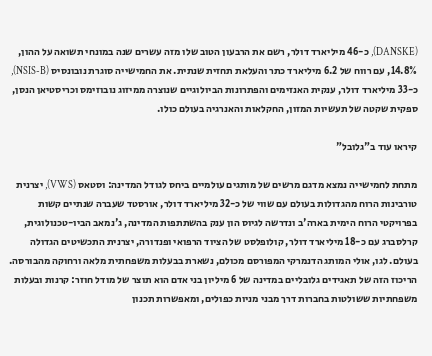(DANSKE), כ-46 מיליארד דולר, רשם את הרבעון הטוב שלו מזה עשרים שנה במונחי תשואה על ההון, 14.8%, עם רווח של 6.2 מיליארד כתר והעלאת תחזית שנתית. את החמישייה סוגרת נובונסיס (NSIS-B), כ-33 מיליארד דולר, ענקית האנזימים והפתרונות הביולוגיים שנוצרה ממיזוג נובוזימס וכריסטיאן הנסן, ספקית שקטה של תעשיות המזון, החקלאות והאנרגיה בעולם כולו.

קיראו עוד ב"גלובל"

מתחת לחמישייה נמצא מדגם מרשים של מותגים עולמיים ביחס לגודל המדינה: וסטאס (VWS), יצרנית טורבינות הרוח מהגדולות בעולם עם שווי של כ-32 מיליארד דולר, אורסטד שעברה שנתיים קשות בפרויקטי הרוח הימית בארה'ב ונדרשה לגיוס הון ענק בהשתתפות המדינה, ג'נמאב הביו-טכנולוגית, קרלסברג עם כ-18 מיליארד דולר, קולופלסט של הציוד הרפואי ופנדורה, יצרנית התכשיטים הגדולה בעולם. לגו, אולי המותג הדנמרקי המפורסם מכולם, נשארת בבעלות משפחתית מלאה ורחוקה מהבורסה. הריכוז הזה של תאגידים גלובליים במדינה של 6 מיליון בני אדם הוא תוצר של מודל חוזר: קרנות ובעלות משפחתיות ששולטות בחברות דרך מבני מניות כפולים, ומאפשרות תכנון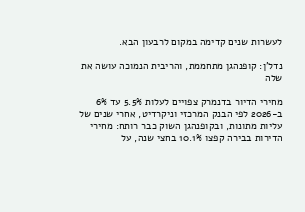לעשרות שנים קדימה במקום לרבעון הבא.

נדל'ן: קופנהגן מתחממת, והריבית הנמוכה עושה את שלה

מחירי הדיור בדנמרק צפויים לעלות 5.5% עד 6% ב-2026 לפי הבנק המרכזי וניקרדיט, אחרי שנים של עליות מתונות, ובקופנהגן השוק כבר רותח: מחירי הדירות בבירה קפצו 10.1% בחצי שנה, על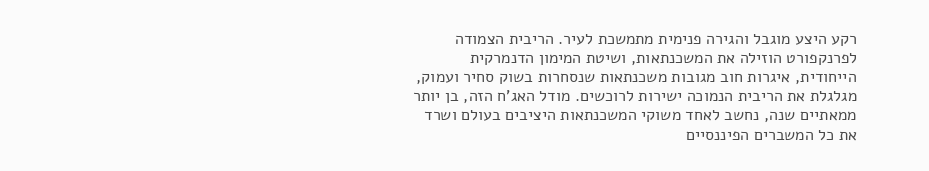רקע היצע מוגבל והגירה פנימית מתמשכת לעיר. הריבית הצמודה לפרנקפורט הוזילה את המשכנתאות, ושיטת המימון הדנמרקית הייחודית, איגרות חוב מגובות משכנתאות שנסחרות בשוק סחיר ועמוק, מגלגלת את הריבית הנמוכה ישירות לרוכשים. מודל האג'ח הזה, בן יותר ממאתיים שנה, נחשב לאחד משוקי המשכנתאות היציבים בעולם ושרד את כל המשברים הפיננסיים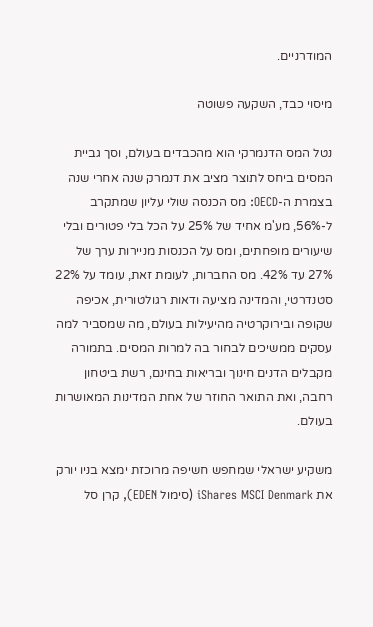המודרניים.

מיסוי כבד, השקעה פשוטה

נטל המס הדנמרקי הוא מהכבדים בעולם, וסך גביית המסים ביחס לתוצר מציב את דנמרק שנה אחרי שנה בצמרת ה-OECD: מס הכנסה שולי עליון שמתקרב ל-56%, מע'מ אחיד של 25% על הכל בלי פטורים ובלי שיעורים מופחתים, ומס על הכנסות מניירות ערך של 27% עד 42%. מס החברות, לעומת זאת, עומד על 22% סטנדרטי, והמדינה מציעה ודאות רגולטורית, אכיפה שקופה ובירוקרטיה מהיעילות בעולם, מה שמסביר למה עסקים ממשיכים לבחור בה למרות המסים. בתמורה מקבלים הדנים חינוך ובריאות בחינם, רשת ביטחון רחבה, ואת התואר החוזר של אחת המדינות המאושרות בעולם.

משקיע ישראלי שמחפש חשיפה מרוכזת ימצא בניו יורק את iShares MSCI Denmark (סימול EDEN), קרן סל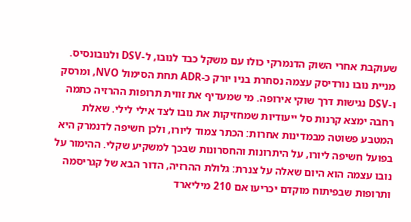שעוקבת אחרי השוק הדנמרקי כולו עם משקל כבד לנובו, ל-DSV ולנובונסיס. מניית נובו נורדיסק עצמה נסחרת בניו יורק כ-ADR תחת הסימול NVO, ומרסק ו-DSV נגישות דרך שוקי אירופה. מי שמעדיף את זווית תרופות ההרזיה כתמה רחבה ימצא קרנות סל ייעודיות שמחזיקות את נובו לצד אילי לילי. שאלת המטבע פשוטה מבמדינות אחרות: הכתר צמוד ליורו, ולכן חשיפה לדנמרק היא בפועל חשיפה ליורו, על היתרונות והחסרונות שבכך למשקיע שקלי. ההימור על נובו עצמה הוא היום שאלה על צנרת: גלולת ההרזיה, הדור הבא של קגריסמה ותרופות שבפיתוח מוקדם יכריעו אם 210 מיליארד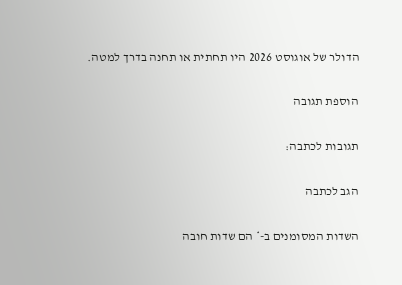הדולר של אוגוסט 2026 היו תחתית או תחנה בדרך למטה.

הוספת תגובה

תגובות לכתבה:

הגב לכתבה

השדות המסומנים ב-* הם שדות חובה